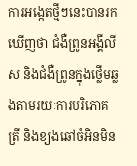ការអង្កេតថ្មីៗនេះបានរកឃើញថា ជំងឺព្រូនអង្គីលីស និងជំងឺព្រូនក្នុងថ្លើមឆ្លងតាមរយៈការបរិភោគត្រី និងខ្យងឆៅចំអិនមិន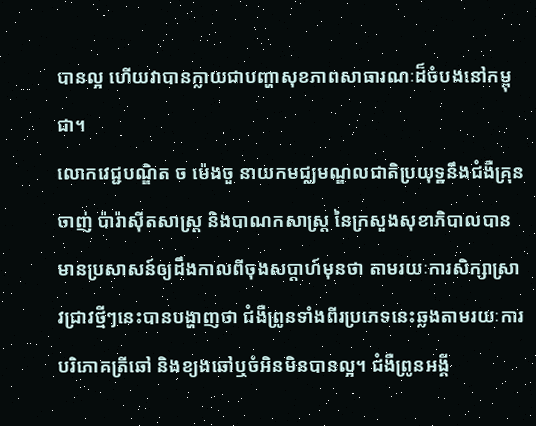បានល្អ ហើយវាបានក្លាយជាបញ្ហាសុខភាពសាធារណៈដ៏ចំបងនៅកម្ពុជា។
លោកវេជ្ជបណ្ឌិត ច ម៉េងចួ នាយកមជ្ឈមណ្ឌលជាតិប្រយុទ្ឋនឹងជំងឺគ្រុនចាញ់ ប៉ារ៉ាស៊ីតសាស្រ្ត និងបាណកសាស្រ្ត នៃក្រសួងសុខាភិបាលបានមានប្រសាសន៍ឲ្យដឹងកាលពីចុងសប្តាហ៍មុនថា តាមរយៈការសិក្សាស្រាវជ្រាវថ្មីៗនេះបានបង្ហាញថា ជំងឺព្រូនទាំងពីរប្រភេទនេះឆ្លងតាមរយៈការបរិភោគត្រីឆៅ និងខ្យងឆៅឬចំអិនមិនបានល្អ។ ជំងឺព្រូនអង្គី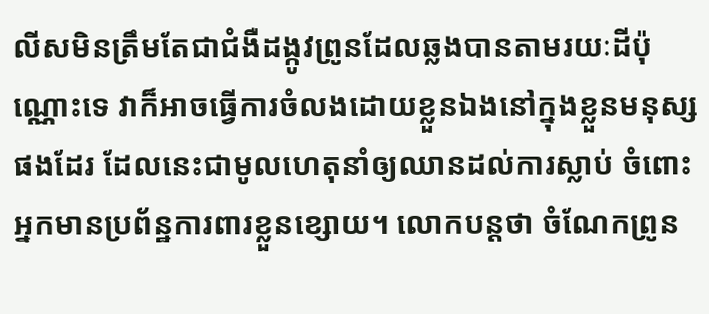លីសមិនត្រឹមតែជាជំងឺដង្កូវព្រូនដែលឆ្លងបានតាមរយៈដីប៉ុណ្ណោះទេ វាក៏អាចធ្វើការចំលងដោយខ្លួនឯងនៅក្នុងខ្លួនមនុស្សផងដែរ ដែលនេះជាមូលហេតុនាំឲ្យឈានដល់ការស្លាប់ ចំពោះអ្នកមានប្រព័ន្ឋការពារខ្លួនខ្សោយ។ លោកបន្តថា ចំណែកព្រូន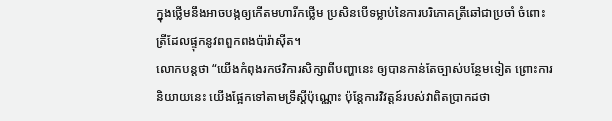ក្នុងថ្លើមនឹងអាចបង្កឲ្យកើតមហារីកថ្លើម ប្រសិនបើទម្លាប់នៃការបរិភោគត្រីឆៅជាប្រចាំ ចំពោះត្រីដែលផ្ទុកនូវពពួកពងប៉ារ៉ាស៊ីត។
លោកបន្តថា “យើងកំពុងរកថវិការសិក្សាពីបញ្ហានេះ ឲ្យបានកាន់តែច្បាស់បន្ថែមទៀត ព្រោះការនិយាយនេះ យើងផ្អែកទៅតាមទ្រឹស្តីប៉ុណ្ណោះ ប៉ុន្តែការវិវត្តន៍របស់វាពិតប្រាកដថា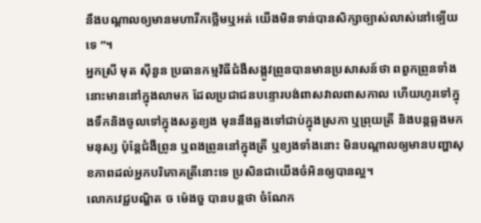នឹងបណ្តាលឲ្យមានមហារីកថ្លើមឬអត់ យើងមិនទាន់បានសិក្សាច្បាស់លាស់នៅទ្បើយទេ ”។
អ្នកស្រី មុត ស៊ីនួន ប្រធានកម្មវិធីជំងឺសង្កូវព្រូនបានមានប្រសាសន៍ថា ពពួកព្រូនទាំងនោះមាននៅក្នុងលាមក ដែលប្រជាជនបន្ទោរបង់ពាសវាលពាសកាល ហើយហូរទៅក្នុងទឹកនិងចូលទៅក្នុងសត្វខ្យង មុននឹងឆ្លងទៅជាប់ក្នុងស្រកា ឬព្រុយត្រី និងបន្តឆ្លងមកមនុស្ស ប៉ុន្តែជំងឺព្រូន ឬពងព្រូននៅក្នុងត្រី ឬខ្យងទាំងនោះ មិនបណ្តាលឲ្យមានបញ្ហាសុខភាពដល់អ្នកបរិភោគត្រីនោះទេ ប្រសិនជាយើងចំអិនឲ្យបានល្អ។
លោកវេជ្ជបណ្ឌិត ច ម៉េងចួ បានបន្តថា ចំណែក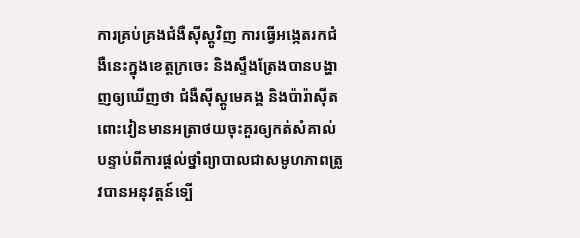ការគ្រប់គ្រងជំងឺស៊ីស្តូវិញ ការធ្វើអង្កេតរកជំងឺនេះក្នុងខេត្តក្រចេះ និងស្ទឹងត្រែងបានបង្ហាញឲ្យឃើញថា ជំងឺស៊ីស្តូមេគង្គ និងប៉ារ៉ាស៊ីតពោះវៀនមានអត្រាថយចុះគួរឲ្យកត់សំគាល់ បន្ទាប់ពីការផ្តល់ថ្នាំព្យាបាលជាសមូហភាពត្រូវបានអនុវត្តន៍ទ្បើ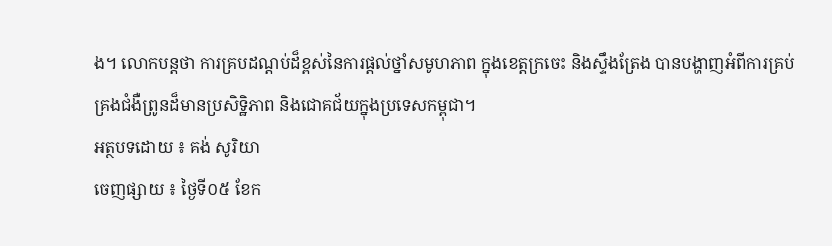ង។ លោកបន្តថា ការគ្របដណ្តប់ដ៏ខ្ពស់នៃការផ្តល់ថ្នាំសមូហភាព ក្នុងខេត្តក្រចេះ និងស្ទឹងត្រែង បានបង្ហាញអំពីការគ្រប់គ្រងជំងឺព្រូនដ៏មានប្រសិទ្ឋិភាព និងជោគជ័យក្នុងប្រទេសកម្ពុជា។
អត្ថបទដោយ ៖ គង់ សូរិយា
ចេញផ្សាយ ៖ ថ្ងៃទី០៥ ខែក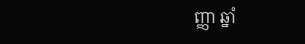ញ្ញា ឆ្នាំ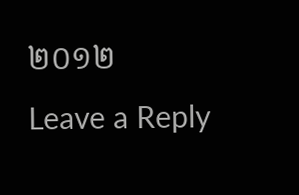២០១២
Leave a Reply